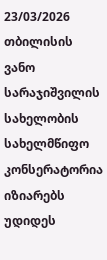23/03/2026
თბილისის ვანო სარაჯიშვილის სახელობის სახელმწიფო კონსერატორია იზიარებს უდიდეს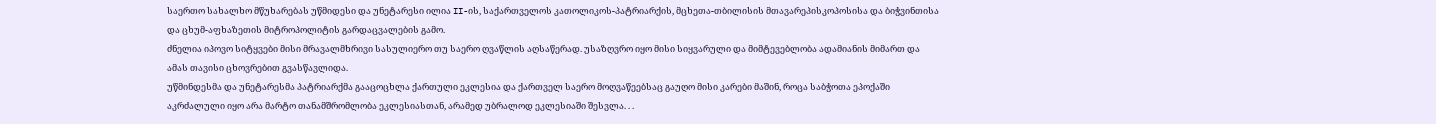საერთო სახალხო მწუხარებას უწმიდესი და უნეტარესი ილია II-ის, საქართველოს კათოლიკოს-პატრიარქის, მცხეთა-თბილისის მთავარეპისკოპოსისა და ბიჭვინთისა და ცხუმ-აფხაზეთის მიტროპოლიტის გარდაცვალების გამო.
ძნელია იპოვო სიტყვები მისი მრავალმხრივი სასულიერო თუ საერო ღვაწლის აღსაწერად. უსაზღვრო იყო მისი სიყვარული და მიმტევებლობა ადამიანის მიმართ და ამას თავისი ცხოვრებით გვასწავლიდა.
უწმინდესმა და უნეტარესმა პატრიარქმა გააცოცხლა ქართული ეკლესია და ქართველ საერო მოღვაწეებსაც გაუღო მისი კარები მაშინ, როცა საბჭოთა ეპოქაში აკრძალული იყო არა მარტო თანამშრომლობა ეკლესიასთან, არამედ უბრალოდ ეკლესიაში შესვლა. . .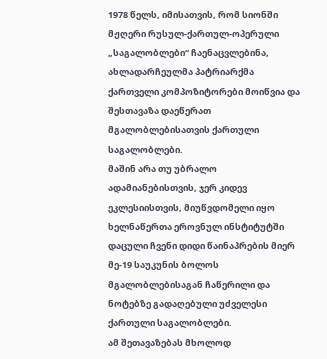1978 წელს, იმისათვის, რომ სიონში მჟღერი რუსულ-ქართულ-ოპერული „საგალობლები“ ჩაენაცვლებინა, ახლადარჩეულმა პატრიარქმა ქართველი კომპოზიტორები მოიწვია და შესთავაზა დაეწერათ მგალობლებისათვის ქართული საგალობლები.
მაშინ არა თუ უბრალო ადამიანებისთვის, ჯერ კიდევ ეკლესიისთვის, მიუწვდომელი იყო ხელნაწერთა ეროვნულ ინსტიტუტში დაცული ჩვენი დიდი წაინაპრების მიერ მე-19 საუკუნის ბოლოს მგალობლებისაგან ჩაწერილი და ნოტებზე გადაღებული უძველესი ქართული საგალობლები.
ამ შეთავაზებას მხოლოდ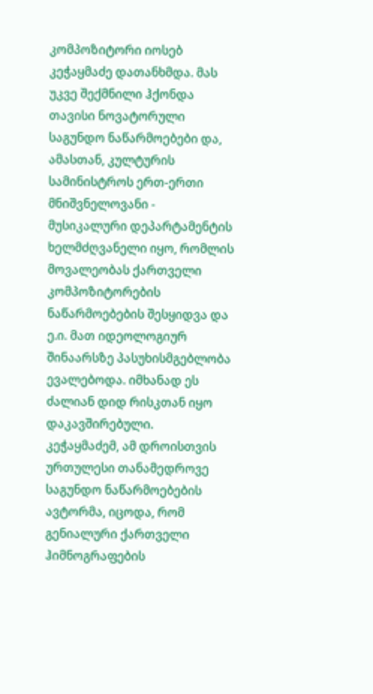კომპოზიტორი იოსებ კეჭაყმაძე დათანხმდა. მას უკვე შექმნილი ჰქონდა თავისი ნოვატორული საგუნდო ნაწარმოებები და, ამასთან, კულტურის სამინისტროს ერთ-ერთი მნიშვნელოვანი - მუსიკალური დეპარტამენტის ხელმძღვანელი იყო, რომლის მოვალეობას ქართველი კომპოზიტორების ნაწარმოებების შესყიდვა და ე.ი. მათ იდეოლოგიურ შინაარსზე პასუხისმგებლობა ევალებოდა. იმხანად ეს ძალიან დიდ რისკთან იყო დაკავშირებული.
კეჭაყმაძემ, ამ დროისთვის ურთულესი თანამედროვე საგუნდო ნაწარმოებების ავტორმა, იცოდა, რომ გენიალური ქართველი ჰიმნოგრაფების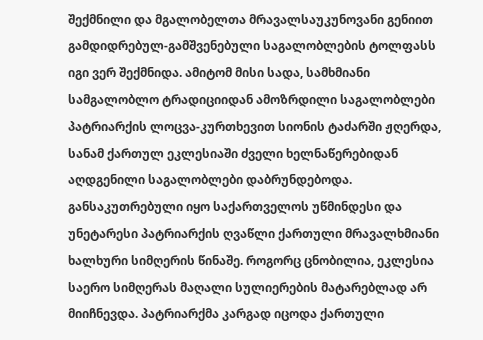შექმნილი და მგალობელთა მრავალსაუკუნოვანი გენიით გამდიდრებულ-გამშვენებული საგალობლების ტოლფასს იგი ვერ შექმნიდა. ამიტომ მისი სადა, სამხმიანი სამგალობლო ტრადიციიდან ამოზრდილი საგალობლები პატრიარქის ლოცვა-კურთხევით სიონის ტაძარში ჟღერდა, სანამ ქართულ ეკლესიაში ძველი ხელნაწერებიდან აღდგენილი საგალობლები დაბრუნდებოდა.
განსაკუთრებული იყო საქართველოს უწმინდესი და უნეტარესი პატრიარქის ღვაწლი ქართული მრავალხმიანი ხალხური სიმღერის წინაშე. როგორც ცნობილია, ეკლესია საერო სიმღერას მაღალი სულიერების მატარებლად არ მიიჩნევდა. პატრიარქმა კარგად იცოდა ქართული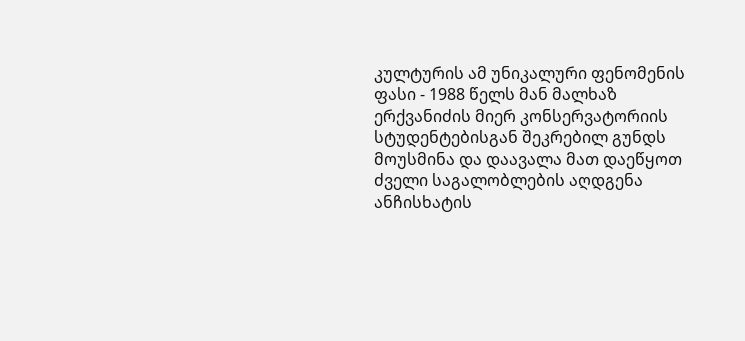კულტურის ამ უნიკალური ფენომენის ფასი - 1988 წელს მან მალხაზ ერქვანიძის მიერ კონსერვატორიის სტუდენტებისგან შეკრებილ გუნდს მოუსმინა და დაავალა მათ დაეწყოთ ძველი საგალობლების აღდგენა ანჩისხატის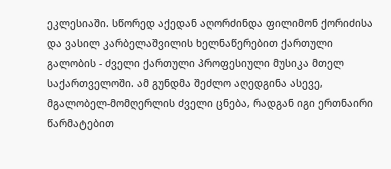ეკლესიაში. სწორედ აქედან აღორძინდა ფილიმონ ქორიძისა და ვასილ კარბელაშვილის ხელნაწერებით ქართული გალობის - ძველი ქართული პროფესიული მუსიკა მთელ საქართველოში. ამ გუნდმა შეძლო აღედგინა ასევე, მგალობელ-მომღერლის ძველი ცნება, რადგან იგი ერთნაირი წარმატებით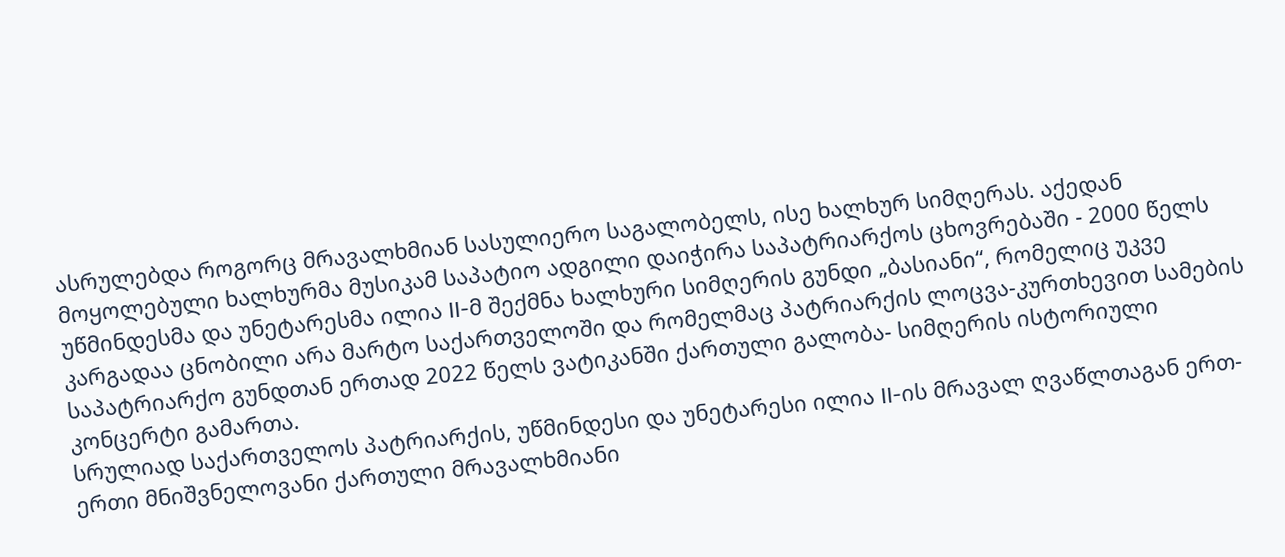ასრულებდა როგორც მრავალხმიან სასულიერო საგალობელს, ისე ხალხურ სიმღერას. აქედან მოყოლებული ხალხურმა მუსიკამ საპატიო ადგილი დაიჭირა საპატრიარქოს ცხოვრებაში - 2000 წელს უწმინდესმა და უნეტარესმა ილია II-მ შექმნა ხალხური სიმღერის გუნდი „ბასიანი“, რომელიც უკვე კარგადაა ცნობილი არა მარტო საქართველოში და რომელმაც პატრიარქის ლოცვა-კურთხევით სამების საპატრიარქო გუნდთან ერთად 2022 წელს ვატიკანში ქართული გალობა- სიმღერის ისტორიული კონცერტი გამართა.
სრულიად საქართველოს პატრიარქის, უწმინდესი და უნეტარესი ილია II-ის მრავალ ღვაწლთაგან ერთ-ერთი მნიშვნელოვანი ქართული მრავალხმიანი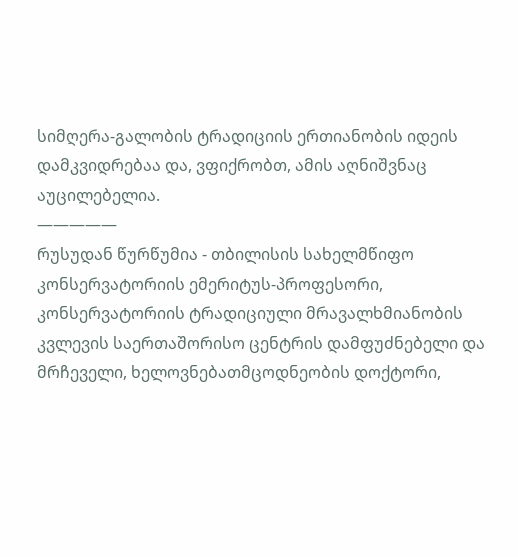სიმღერა-გალობის ტრადიციის ერთიანობის იდეის დამკვიდრებაა და, ვფიქრობთ, ამის აღნიშვნაც აუცილებელია.
—————
რუსუდან წურწუმია - თბილისის სახელმწიფო კონსერვატორიის ემერიტუს-პროფესორი, კონსერვატორიის ტრადიციული მრავალხმიანობის კვლევის საერთაშორისო ცენტრის დამფუძნებელი და მრჩეველი, ხელოვნებათმცოდნეობის დოქტორი,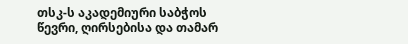თსკ-ს აკადემიური საბჭოს წევრი, ღირსებისა და თამარ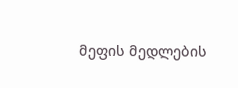მეფის მედლების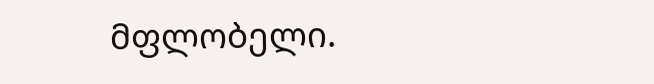მფლობელი.